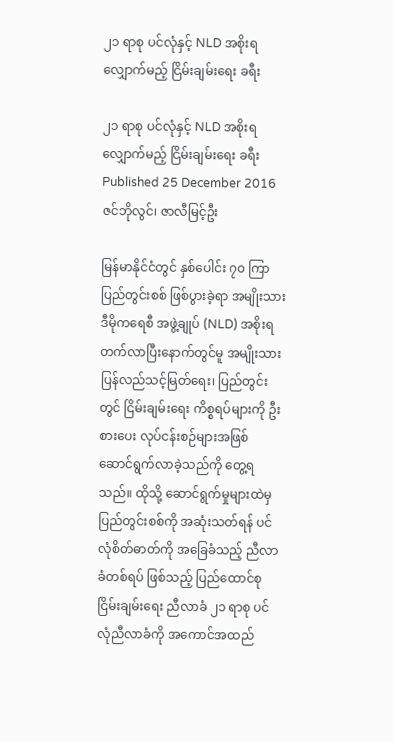၂၁ ရာစု ပင်လုံနှင့် NLD အစိုးရ လျှောက်မည့် ငြိမ်းချမ်းရေး ခရီး

၂၁ ရာစု ပင်လုံနှင့် NLD အစိုးရ လျှောက်မည့် ငြိမ်းချမ်းရေး ခရီး
Published 25 December 2016
ဇင်ဘိုလွင်၊ ဇာလီမြင့်ဦး

မြန်မာနိုင်ငံတွင် နှစ်ပေါင်း ၇၀ ကြာ ပြည်တွင်းစစ် ဖြစ်ပွားခဲ့ရာ အမျိုးသားဒီမိုကရေစီ အဖွဲ့ချုပ် (NLD) အစိုးရ တက်လာပြီးနောက်တွင်မူ အမျိုးသား ပြန်လည်သင့်မြတ်ရေး၊ ပြည်တွင်းတွင် ငြိမ်းချမ်းရေး ကိစ္စရပ်များကို ဦးစားပေး လုပ်ငန်းစဉ်များအဖြစ် ဆောင်ရွက်လာခဲ့သည်ကို တွေ့ရသည်။ ထိုသို့ ဆောင်ရွက်မှုများထဲမှ ပြည်တွင်းစစ်ကို အဆုံးသတ်ရန် ပင်လုံစိတ်ဓာတ်ကို အခြေခံသည့် ညီလာခံတစ်ရပ် ဖြစ်သည့် ပြည်ထောင်စု ငြိမ်းချမ်းရေး ညီလာခံ ၂၁ ရာစု ပင်လုံညီလာခံကို အကောင်အထည်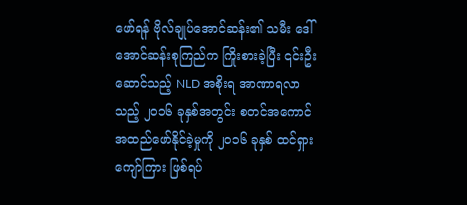ဖော်ရန် ဗိုလ်ချုပ်အောင်ဆန်း၏ သမီး ဒေါ်အောင်ဆန်းစုကြည်က ကြိုးစားခဲ့ပြီး ၎င်းဦးဆောင်သည့် NLD အစိုးရ အာဏာရလာသည့် ၂၀၁၆ ခုနှစ်အတွင်း စတင်အကောင်အထည်ဖော်နိုင်ခဲ့မှုကို ၂၀၁၆ ခုနှစ် ထင်ရှားကျော်ကြား ဖြစ်ရပ်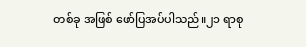တစ်ခု အဖြစ် ဖော်ပြအပ်ပါသည်။၂၁ ရာစု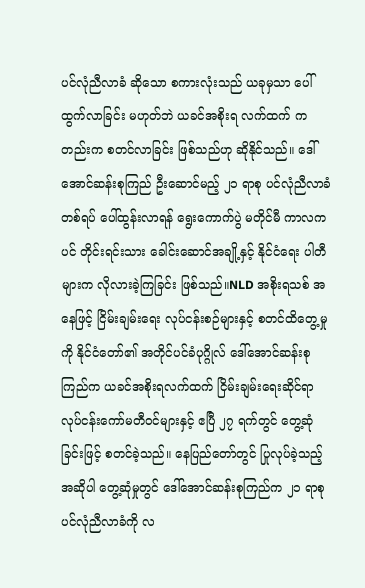ပင်လုံညီလာခံ ဆိုသော စကားလုံးသည် ယခုမှသာ ပေါ်ထွက်လာခြင်း မဟုတ်ဘဲ ယခင်အစိုးရ လက်ထက် ကတည်းက စတင်လာခြင်း ဖြစ်သည်ဟု ဆိုနိုင်သည်။ ဒေါ်အောင်ဆန်းစုကြည် ဦးဆောင်မည့် ၂၁ ရာစု ပင်လုံညီလာခံတစ်ရပ် ပေါ်ထွန်းလာရန် ရွေးကောက်ပွဲ မတိုင်မီ ကာလကပင် တိုင်းရင်းသား ခေါင်းဆောင်အချို့နှင့် နိုင်ငံရေး ပါတီများက လိုလားခဲ့ကြခြင်း ဖြစ်သည်။NLD အစိုးရသစ် အနေဖြင့် ငြိမ်းချမ်းရေး လုပ်ငန်းစဉ်များနှင့် စတင်ထိတွေ့မှုကို နိုင်ငံတော်၏ အတိုင်ပင်ခံပုဂ္ဂိုလ် ဒေါ်အောင်ဆန်းစုကြည်က ယခင်အစိုးရလက်ထက် ငြိမ်းချမ်းရေးဆိုင်ရာ လုပ်ငန်းကော်မတီဝင်များနှင့် ဧပြီ ၂၇ ရက်တွင် တွေ့ဆုံခြင်းဖြင့် စတင်ခဲ့သည်။ နေပြည်တော်တွင် ပြုလုပ်ခဲ့သည့် အဆိုပါ တွေ့ဆုံမှုတွင် ဒေါ်အောင်ဆန်းစုကြည်က ၂၁ ရာစု ပင်လုံညီလာခံကို လ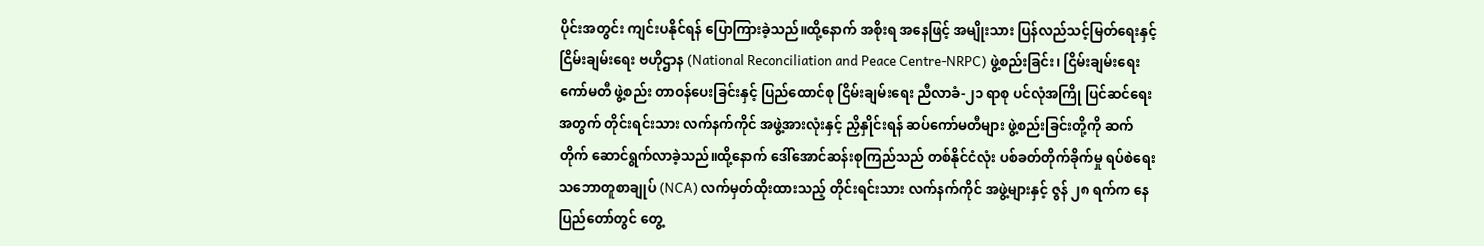ပိုင်းအတွင်း ကျင်းပနိုင်ရန် ပြောကြားခဲ့သည်။ထို့နောက် အစိုးရ အနေဖြင့် အမျိုးသား ပြန်လည်သင့်မြတ်ရေးနှင့် ငြိမ်းချမ်းရေး ဗဟိုဌာန (National Reconciliation and Peace Centre-NRPC) ဖွဲ့စည်းခြင်း၊ ငြိမ်းချမ်းရေး ကော်မတီ ဖွဲ့စည်း တာဝန်ပေးခြင်းနှင့် ပြည်ထောင်စု ငြိမ်းချမ်းရေး ညီလာခံ-၂၁ ရာစု ပင်လုံအကြို ပြင်ဆင်ရေးအတွက် တိုင်းရင်းသား လက်နက်ကိုင် အဖွဲ့အားလုံးနှင့် ညှိနှိုင်းရန် ဆပ်ကော်မတီများ ဖွဲ့စည်းခြင်းတို့ကို ဆက်တိုက် ဆောင်ရွက်လာခဲ့သည်။ထို့နောက် ဒေါ်အောင်ဆန်းစုကြည်သည် တစ်နိုင်ငံလုံး ပစ်ခတ်တိုက်ခိုက်မှု ရပ်စဲရေး သဘောတူစာချုပ် (NCA) လက်မှတ်ထိုးထားသည့် တိုင်းရင်းသား လက်နက်ကိုင် အဖွဲ့များနှင့် ဇွန် ၂၈ ရက်က နေပြည်တော်တွင် တွေ့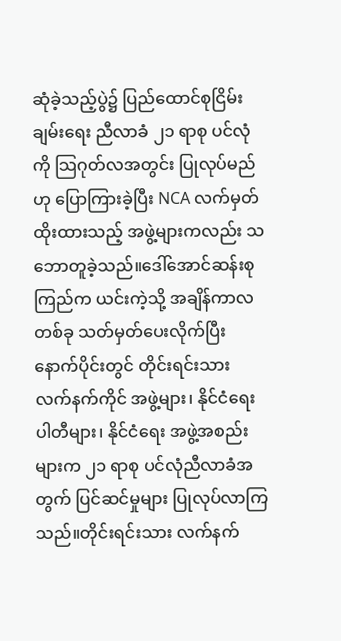ဆုံခဲ့သည့်ပွဲ၌ ပြည်ထောင်စုငြိမ်းချမ်းရေး ညီလာခံ ၂၁ ရာစု ပင်လုံကို သြဂုတ်လအတွင်း ပြုလုပ်မည်ဟု ပြောကြားခဲ့ပြီး NCA လက်မှတ် ထိုးထားသည့် အဖွဲ့များကလည်း သဘောတူခဲ့သည်။ဒေါ်အောင်ဆန်းစုကြည်က ယင်းကဲ့သို့ အချိန်ကာလတစ်ခု သတ်မှတ်ပေးလိုက်ပြီး နောက်ပိုင်းတွင် တိုင်းရင်းသား လက်နက်ကိုင် အဖွဲ့များ၊ နိုင်ငံရေး ပါတီများ၊ နိုင်ငံရေး အဖွဲ့အစည်းများက ၂၁ ရာစု ပင်လုံညီလာခံအတွက် ပြင်ဆင်မှုများ ပြုလုပ်လာကြသည်။တိုင်းရင်းသား လက်နက်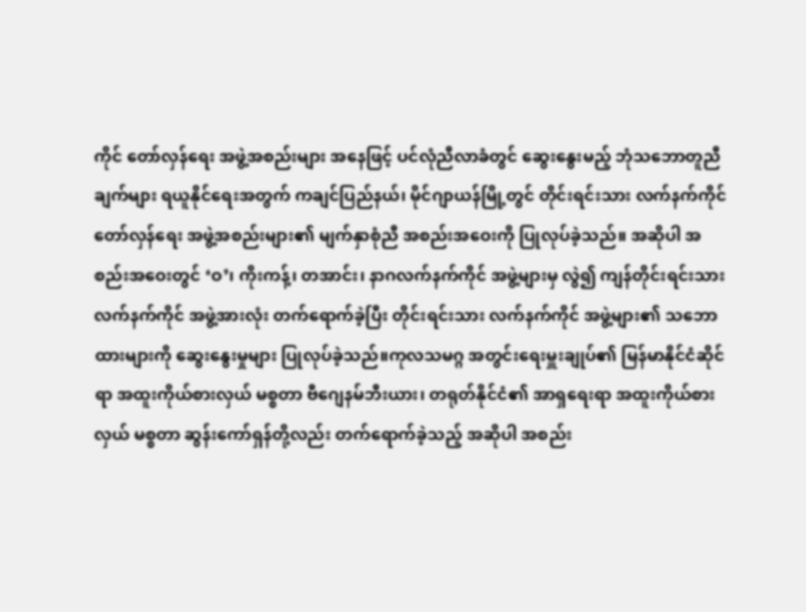ကိုင် တော်လှန်ရေး အဖွဲ့အစည်းများ အနေဖြင့် ပင်လုံညီလာခံတွင် ဆွေးနွေးမည့် ဘုံသဘောတူညီချက်များ ရယူနိုင်ရေးအတွက် ကချင်ပြည်နယ်၊ မိုင်ဂျာယန်မြို့တွင် တိုင်းရင်းသား လက်နက်ကိုင် တော်လှန်ရေး အဖွဲ့အစည်းများ၏ မျက်နှာစုံညီ အစည်းအဝေးကို ပြုလုပ်ခဲ့သည်။ အဆိုပါ အစည်းအဝေးတွင် ‘ဝ’၊ ကိုးကန့်၊ တအာင်း၊ နာဂလက်နက်ကိုင် အဖွဲ့များမှ လွဲ၍ ကျန်တိုင်းရင်းသား လက်နက်ကိုင် အဖွဲ့အားလုံး တက်ရောက်ခဲ့ပြီး တိုင်းရင်းသား လက်နက်ကိုင် အဖွဲ့များ၏ သဘောထားများကို ဆွေးနွေးမှုများ ပြုလုပ်ခဲ့သည်။ကုလသမဂ္ဂ အတွင်းရေးမှူးချုပ်၏ မြန်မာနိုင်ငံဆိုင်ရာ အထူးကိုယ်စားလှယ် မစ္စတာ ဗီဂျေနမ်ဘီးယား၊ တရုတ်နိုင်ငံ၏ အာရှရေးရာ အထူးကိုယ်စားလှယ် မစ္စတာ ဆွန်းကော်ရှန်တို့လည်း တက်ရောက်ခဲ့သည့် အဆိုပါ အစည်း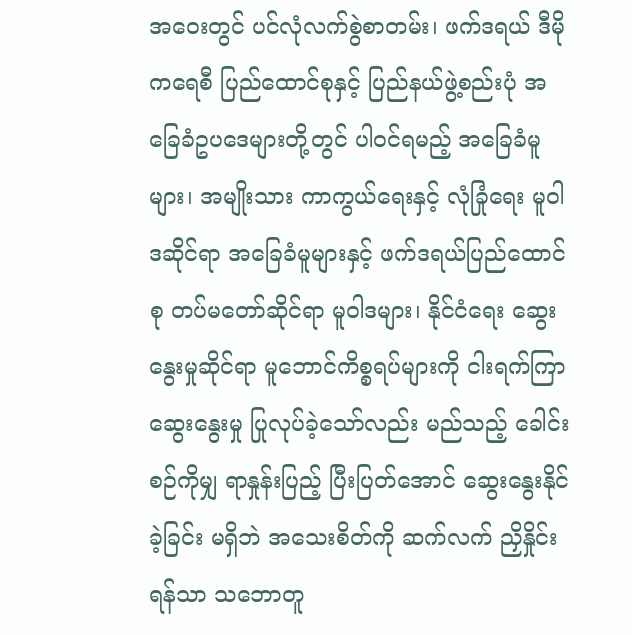အဝေးတွင် ပင်လုံလက်စွဲစာတမ်း၊ ဖက်ဒရယ် ဒီမိုကရေစီ ပြည်ထောင်စုနှင့် ပြည်နယ်ဖွဲ့စည်းပုံ အခြေခံဥပဒေများတို့တွင် ပါဝင်ရမည့် အခြေခံမူများ၊ အမျိုးသား ကာကွယ်ရေးနှင့် လုံခြုံရေး မူဝါဒဆိုင်ရာ အခြေခံမူများနှင့် ဖက်ဒရယ်ပြည်ထောင်စု တပ်မတော်ဆိုင်ရာ မူဝါဒများ၊ နိုင်ငံရေး ဆွေးနွေးမှုဆိုင်ရာ မူဘောင်ကိစ္စရပ်များကို ငါးရက်ကြာ ဆွေးနွေးမှု ပြုလုပ်ခဲ့သော်လည်း မည်သည့် ခေါင်းစဉ်ကိုမျှ ရာနှုန်းပြည့် ပြီးပြတ်အောင် ဆွေးနွေးနိုင်ခဲ့ခြင်း မရှိဘဲ အသေးစိတ်ကို ဆက်လက် ညှိနှိုင်းရန်သာ သဘောတူ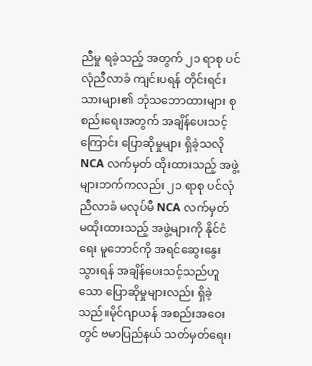ညီမှု ရခဲ့သည့် အတွက် ၂၁ ရာစု ပင်လုံညီလာခံ ကျင်းပရန် တိုင်းရင်းသားများ၏ ဘုံသဘောထားများ စုစည်းရေးအတွက် အချိန်ပေးသင့်ကြောင်း ပြောဆိုမှုများ ရှိခဲ့သလို NCA လက်မှတ် ထိုးထားသည့် အဖွဲ့များဘက်ကလည်း ၂၁ ရာစု ပင်လုံညီလာခံ မလုပ်မီ NCA လက်မှတ် မထိုးထားသည့် အဖွဲ့များကို နိုင်ငံရေး မူဘောင်ကို အရင်ဆွေးနွေးသွားရန် အချိန်ပေးသင့်သည်ဟူသော ပြောဆိုမှုများလည်း ရှိခဲ့သည်။မိုင်ဂျာယန် အစည်းအဝေးတွင် ဗမာပြည်နယ် သတ်မှတ်ရေး၊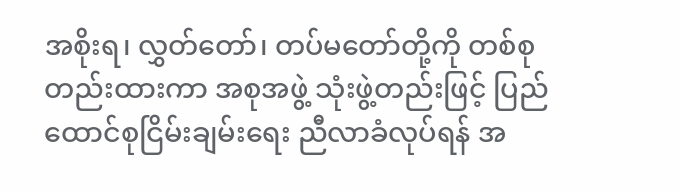အစိုးရ၊ လွှတ်တော်၊ တပ်မတော်တို့ကို တစ်စုတည်းထားကာ အစုအဖွဲ့ သုံးဖွဲ့တည်းဖြင့် ပြည်ထောင်စုငြိမ်းချမ်းရေး ညီလာခံလုပ်ရန် အ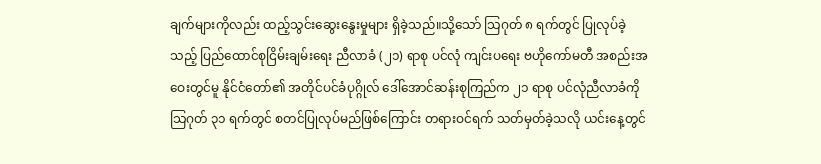ချက်များကိုလည်း ထည့်သွင်းဆွေးနွေးမှုများ ရှိခဲ့သည်။သို့သော် သြဂုတ် ၈ ရက်တွင် ပြုလုပ်ခဲ့သည့် ပြည်ထောင်စုငြိမ်းချမ်းရေး ညီလာခံ (၂၁) ရာစု ပင်လုံ ကျင်းပရေး ဗဟိုကော်မတီ အစည်းအဝေးတွင်မူ နိုင်ငံတော်၏ အတိုင်ပင်ခံပုဂ္ဂိုလ် ဒေါ်အောင်ဆန်းစုကြည်က ၂၁ ရာစု ပင်လုံညီလာခံကို သြဂုတ် ၃၁ ရက်တွင် စတင်ပြုလုပ်မည်ဖြစ်ကြောင်း တရားဝင်ရက် သတ်မှတ်ခဲ့သလို ယင်းနေ့တွင်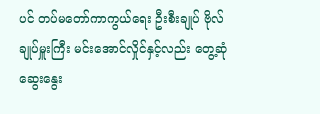ပင် တပ်မတော်ကာကွယ်ရေး ဦးစီးချုပ် ဗိုလ်ချုပ်မှူးကြီး မင်းအောင်လှိုင်နှင့်လည်း တွေ့ဆုံဆွေးနွေး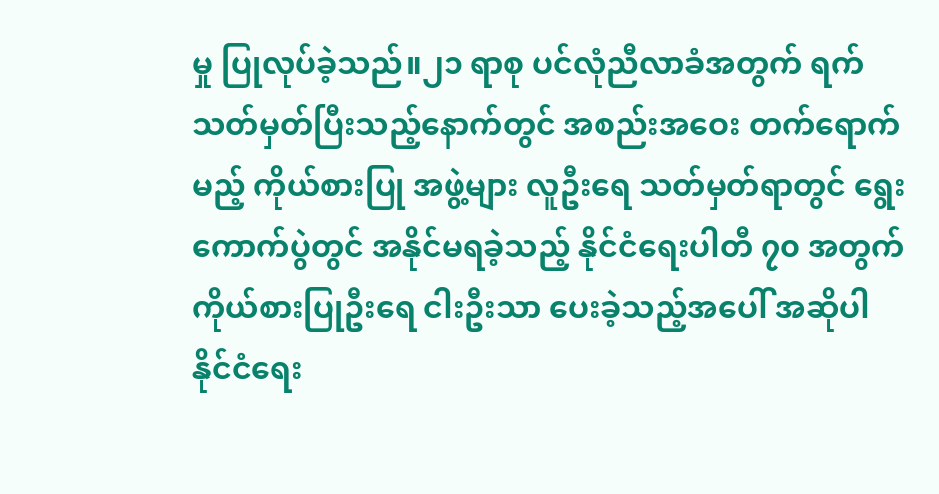မှု ပြုလုပ်ခဲ့သည်။၂၁ ရာစု ပင်လုံညီလာခံအတွက် ရက်သတ်မှတ်ပြီးသည့်နောက်တွင် အစည်းအဝေး တက်ရောက်မည့် ကိုယ်စားပြု အဖွဲ့များ လူဦးရေ သတ်မှတ်ရာတွင် ရွေးကောက်ပွဲတွင် အနိုင်မရခဲ့သည့် နိုင်ငံရေးပါတီ ၇၀ အတွက် ကိုယ်စားပြုဦးရေ ငါးဦးသာ ပေးခဲ့သည့်အပေါ် အဆိုပါ နိုင်ငံရေး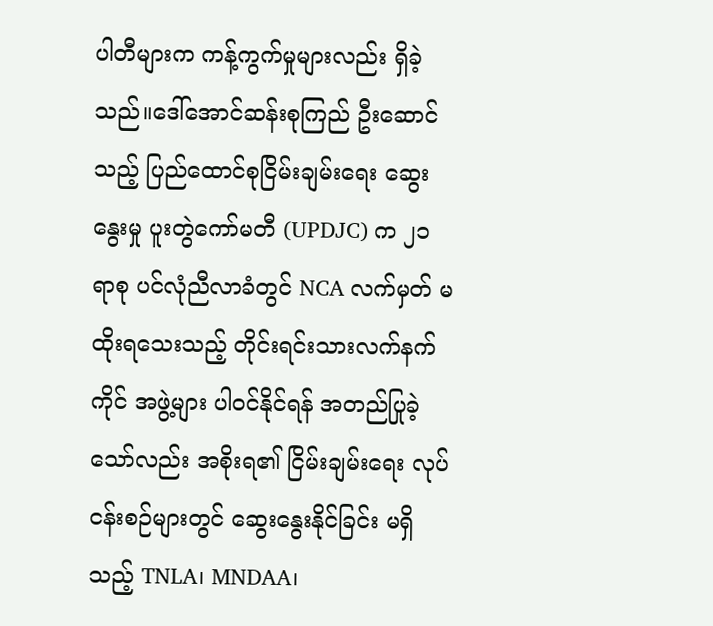ပါတီများက ကန့်ကွက်မှုများလည်း ရှိခဲ့သည်။ဒေါ်အောင်ဆန်းစုကြည် ဦးဆောင်သည့် ပြည်ထောင်စုငြိမ်းချမ်းရေး ဆွေးနွေးမှု ပူးတွဲကော်မတီ (UPDJC) က ၂၁ ရာစု ပင်လုံညီလာခံတွင် NCA လက်မှတ် မထိုးရသေးသည့် တိုင်းရင်းသားလက်နက်ကိုင် အဖွဲ့များ ပါဝင်နိုင်ရန် အတည်ပြုခဲ့သော်လည်း အစိုးရ၏ ငြိမ်းချမ်းရေး လုပ်ငန်းစဉ်များတွင် ဆွေးနွေးနိုင်ခြင်း မရှိသည့် TNLA၊ MNDAA၊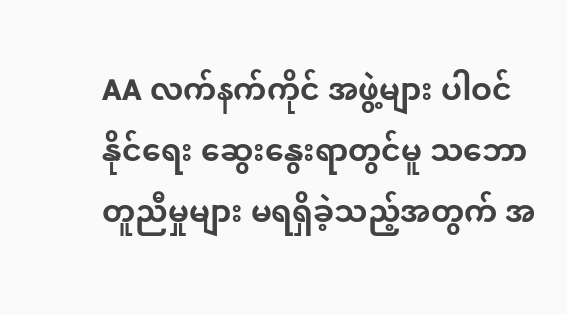AA လက်နက်ကိုင် အဖွဲ့များ ပါဝင်နိုင်ရေး ဆွေးနွေးရာတွင်မူ သဘောတူညီမှုများ မရရှိခဲ့သည့်အတွက် အ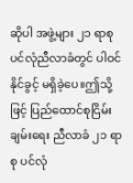ဆိုပါ အဖွဲ့များ ၂၁ ရာစု ပင်လုံညီလာခံတွင် ပါဝင်နိုင်ခွင့် မရှိခဲ့ပေ။ဤသို့ဖြင့် ပြည်ထောင်စုငြိမ်းချမ်းရေး ညီလာခံ ၂၁ ရာစု ပင်လုံ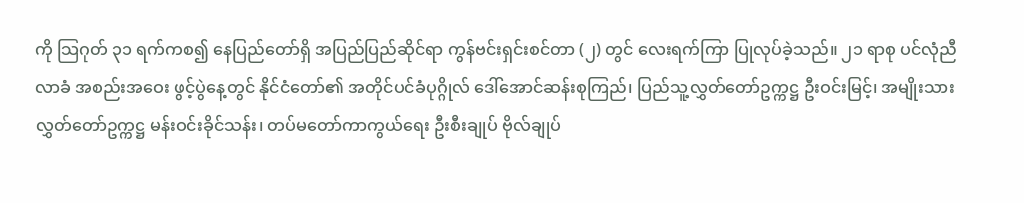ကို သြဂုတ် ၃၁ ရက်ကစ၍ နေပြည်တော်ရှိ အပြည်ပြည်ဆိုင်ရာ ကွန်ဗင်းရှင်းစင်တာ (၂) တွင် လေးရက်ကြာ ပြုလုပ်ခဲ့သည်။ ၂၁ ရာစု ပင်လုံညီလာခံ အစည်းအဝေး ဖွင့်ပွဲနေ့တွင် နိုင်ငံတော်၏ အတိုင်ပင်ခံပုဂ္ဂိုလ် ဒေါ်အောင်ဆန်းစုကြည်၊ ပြည်သူ့လွှတ်တော်ဥက္ကဋ္ဌ ဦးဝင်းမြင့်၊ အမျိုးသားလွှတ်တော်ဥက္ကဋ္ဌ မန်းဝင်းခိုင်သန်း၊ တပ်မတော်ကာကွယ်ရေး ဦးစီးချုပ် ဗိုလ်ချုပ်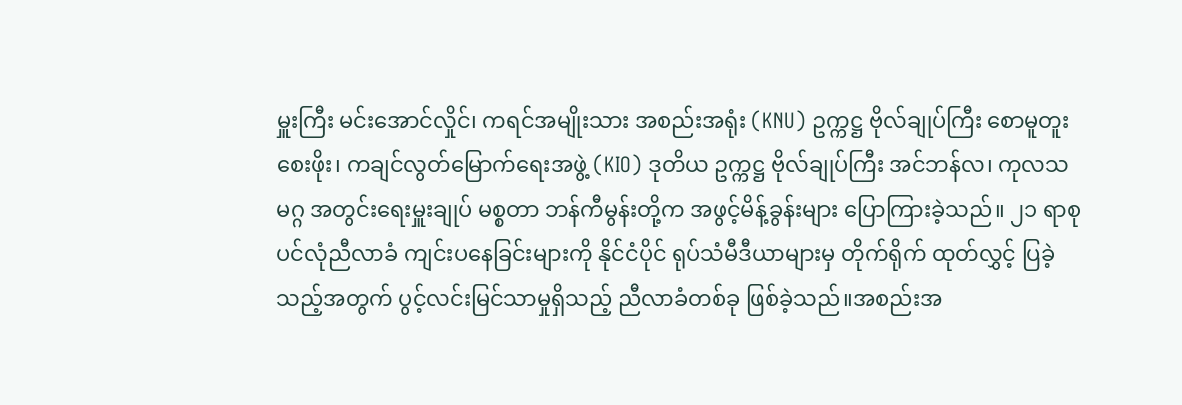မှူးကြီး မင်းအောင်လှိုင်၊ ကရင်အမျိုးသား အစည်းအရုံး (KNU) ဥက္ကဋ္ဌ ဗိုလ်ချုပ်ကြီး စောမူတူးစေးဖိုး၊ ကချင်လွတ်မြောက်ရေးအဖွဲ့ (KIO) ဒုတိယ ဥက္ကဋ္ဌ ဗိုလ်ချုပ်ကြီး အင်ဘန်လ၊ ကုလသမဂ္ဂ အတွင်းရေးမှူးချုပ် မစ္စတာ ဘန်ကီမွန်းတို့က အဖွင့်မိန့်ခွန်းများ ပြောကြားခဲ့သည်။ ၂၁ ရာစု ပင်လုံညီလာခံ ကျင်းပနေခြင်းများကို နိုင်ငံပိုင် ရုပ်သံမီဒီယာများမှ တိုက်ရိုက် ထုတ်လွှင့် ပြခဲ့သည့်အတွက် ပွင့်လင်းမြင်သာမှုရှိသည့် ညီလာခံတစ်ခု ဖြစ်ခဲ့သည်။အစည်းအ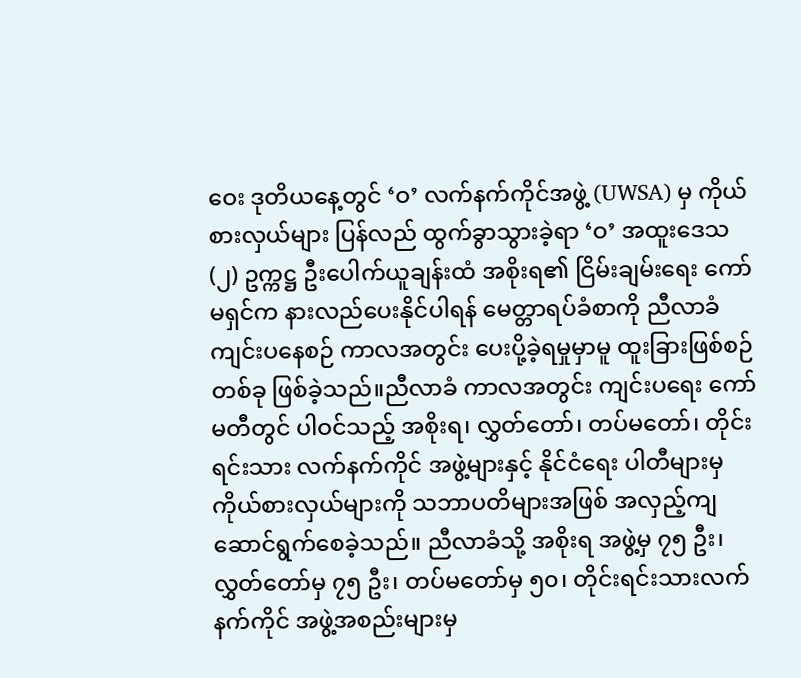ဝေး ဒုတိယနေ့တွင် ‘ဝ’ လက်နက်ကိုင်အဖွဲ့ (UWSA) မှ ကိုယ်စားလှယ်များ ပြန်လည် ထွက်ခွာသွားခဲ့ရာ ‘ဝ’ အထူးဒေသ(၂) ဥက္ကဋ္ဌ ဦးပေါက်ယူချန်းထံ အစိုးရ၏ ငြိမ်းချမ်းရေး ကော်မရှင်က နားလည်ပေးနိုင်ပါရန် မေတ္တာရပ်ခံစာကို ညီလာခံ ကျင်းပနေစဉ် ကာလအတွင်း ပေးပို့ခဲ့ရမှုမှာမူ ထူးခြားဖြစ်စဉ်တစ်ခု ဖြစ်ခဲ့သည်။ညီလာခံ ကာလအတွင်း ကျင်းပရေး ကော်မတီတွင် ပါဝင်သည့် အစိုးရ၊ လွှတ်တော်၊ တပ်မတော်၊ တိုင်းရင်းသား လက်နက်ကိုင် အဖွဲ့များနှင့် နိုင်ငံရေး ပါတီများမှ ကိုယ်စားလှယ်များကို သဘာပတိများအဖြစ် အလှည့်ကျ ဆောင်ရွက်စေခဲ့သည်။ ညီလာခံသို့ အစိုးရ အဖွဲ့မှ ၇၅ ဦး၊ လွှတ်တော်မှ ၇၅ ဦး၊ တပ်မတော်မှ ၅၀၊ တိုင်းရင်းသားလက်နက်ကိုင် အဖွဲ့အစည်းများမှ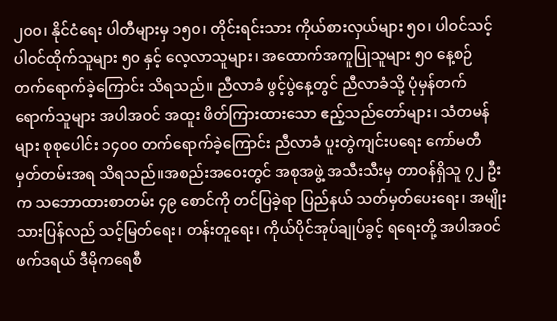၂၀၀၊ နိုင်ငံရေး ပါတီများမှ ၁၅၀၊ တိုင်းရင်းသား ကိုယ်စားလှယ်များ ၅၀၊ ပါဝင်သင့် ပါဝင်ထိုက်သူများ ၅၀ နှင့် လေ့လာသူများ၊ အထောက်အကူပြုသူများ ၅၀ နေ့စဉ် တက်ရောက်ခဲ့ကြောင်း သိရသည်။ ညီလာခံ ဖွင့်ပွဲနေ့တွင် ညီလာခံသို့ ပုံမှန်တက်ရောက်သူများ အပါအဝင် အထူး ဖိတ်ကြားထားသော ဧည့်သည်တော်များ၊ သံတမန်များ စုစုပေါင်း ၁၄၀၀ တက်ရောက်ခဲ့ကြောင်း ညီလာခံ ပူးတွဲကျင်းပရေး ကော်မတီ မှတ်တမ်းအရ သိရသည်။အစည်းအဝေးတွင် အစုအဖွဲ့ အသီးသီးမှ တာဝန်ရှိသူ ၇၂ ဦးက သဘောထားစာတမ်း ၄၉ စောင်ကို တင်ပြခဲ့ရာ ပြည်နယ် သတ်မှတ်ပေးရေး၊ အမျိုးသားပြန်လည် သင့်မြတ်ရေး၊ တန်းတူရေး၊ ကိုယ်ပိုင်အုပ်ချုပ်ခွင့် ရရေးတို့ အပါအဝင် ဖက်ဒရယ် ဒီမိုကရေစီ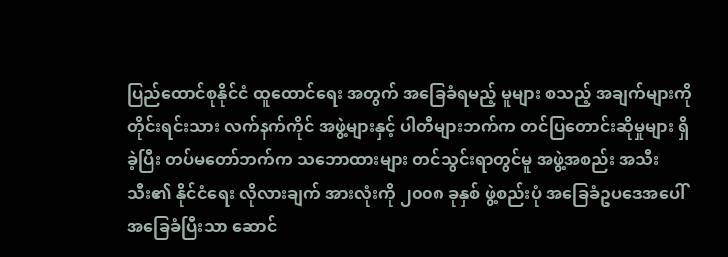ပြည်ထောင်စုနိုင်ငံ ထူထောင်ရေး အတွက် အခြေခံရမည့် မူများ စသည့် အချက်များကို တိုင်းရင်းသား လက်နက်ကိုင် အဖွဲ့များနှင့် ပါတီများဘက်က တင်ပြတောင်းဆိုမှုများ ရှိခဲ့ပြီး တပ်မတော်ဘက်က သဘောထားများ တင်သွင်းရာတွင်မူ အဖွဲ့အစည်း အသီးသီး၏ နိုင်ငံရေး လိုလားချက် အားလုံးကို ၂၀၀၈ ခုနှစ် ဖွဲ့စည်းပုံ အခြေခံဥပဒေအပေါ် အခြေခံပြီးသာ ဆောင်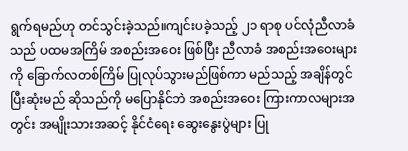ရွက်ရမည်ဟု တင်သွင်းခဲ့သည်။ကျင်းပခဲ့သည့် ၂၁ ရာစု ပင်လုံညီလာခံသည် ပထမအကြိမ် အစည်းအဝေး ဖြစ်ပြီး ညီလာခံ အစည်းအဝေးများကို ခြောက်လတစ်ကြိမ် ပြုလုပ်သွားမည်ဖြစ်ကာ မည်သည့် အချိန်တွင် ပြီးဆုံးမည် ဆိုသည်ကို မပြောနိုင်ဘဲ အစည်းအဝေး ကြားကာလများအတွင်း အမျိုးသားအဆင့် နိုင်ငံရေး ဆွေးနွေးပွဲများ ပြု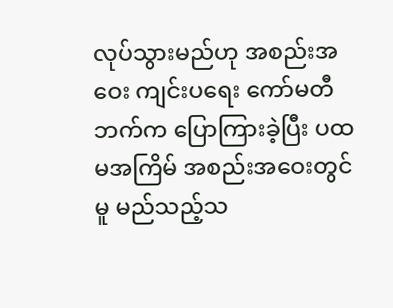လုပ်သွားမည်ဟု အစည်းအဝေး ကျင်းပရေး ကော်မတီဘက်က ပြောကြားခဲ့ပြီး ပထမအကြိမ် အစည်းအဝေးတွင်မူ မည်သည့်သ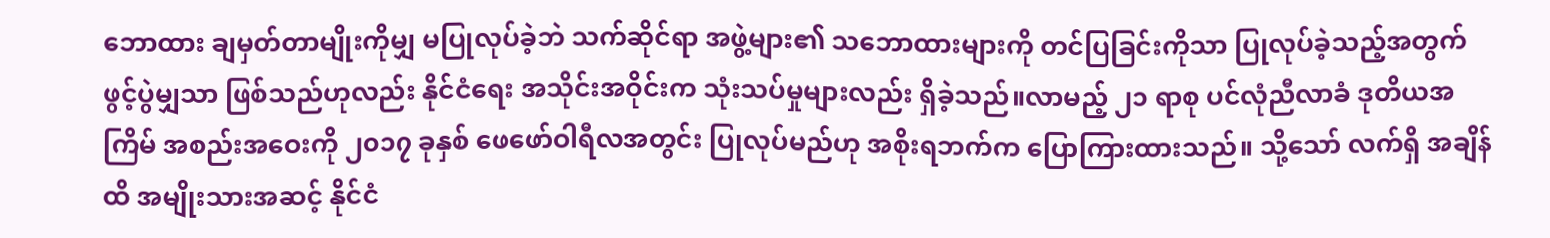ဘောထား ချမှတ်တာမျိုးကိုမျှ မပြုလုပ်ခဲ့ဘဲ သက်ဆိုင်ရာ အဖွဲ့များ၏ သဘောထားများကို တင်ပြခြင်းကိုသာ ပြုလုပ်ခဲ့သည့်အတွက် ဖွင့်ပွဲမျှသာ ဖြစ်သည်ဟုလည်း နိုင်ငံရေး အသိုင်းအဝိုင်းက သုံးသပ်မှုများလည်း ရှိခဲ့သည်။လာမည့် ၂၁ ရာစု ပင်လုံညီလာခံ ဒုတိယအကြိမ် အစည်းအဝေးကို ၂၀၁၇ ခုနှစ် ဖေဖော်ဝါရီလအတွင်း ပြုလုပ်မည်ဟု အစိုးရဘက်က ပြောကြားထားသည်။ သို့သော် လက်ရှိ အချိန်ထိ အမျိုးသားအဆင့် နိုင်ငံ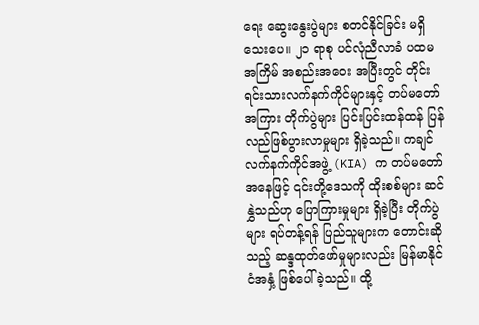ရေး ဆွေးနွေးပွဲများ စတင်နိုင်ခြင်း မရှိသေးပေ။ ၂၁ ရာစု ပင်လုံညီလာခံ ပထမအကြိမ် အစည်းအဝေး အပြီးတွင် တိုင်းရင်းသားလက်နက်ကိုင်များနှင့် တပ်မတော်အကြား တိုက်ပွဲများ ပြင်းပြင်းထန်ထန် ပြန်လည်ဖြစ်ပွားလာမှုများ ရှိခဲ့သည်။ ကချင်လက်နက်ကိုင်အဖွဲ့ (KIA) က တပ်မတော် အနေဖြင့် ၎င်းတို့ဒေသကို ထိုးစစ်များ ဆင်နွှဲသည်ဟု ပြောကြားမှုများ ရှိခဲ့ပြီး တိုက်ပွဲများ ရပ်တန့်ရန် ပြည်သူများက တောင်းဆိုသည့် ဆန္ဒထုတ်ဖော်မှုများလည်း မြန်မာနိုင်ငံအနှံ့ ဖြစ်ပေါ်ခဲ့သည်။ ထို့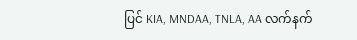ပြင် KIA, MNDAA, TNLA, AA လက်နက်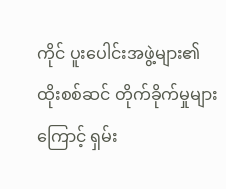ကိုင် ပူးပေါင်းအဖွဲ့များ၏ ထိုးစစ်ဆင် တိုက်ခိုက်မှုများကြောင့် ရှမ်း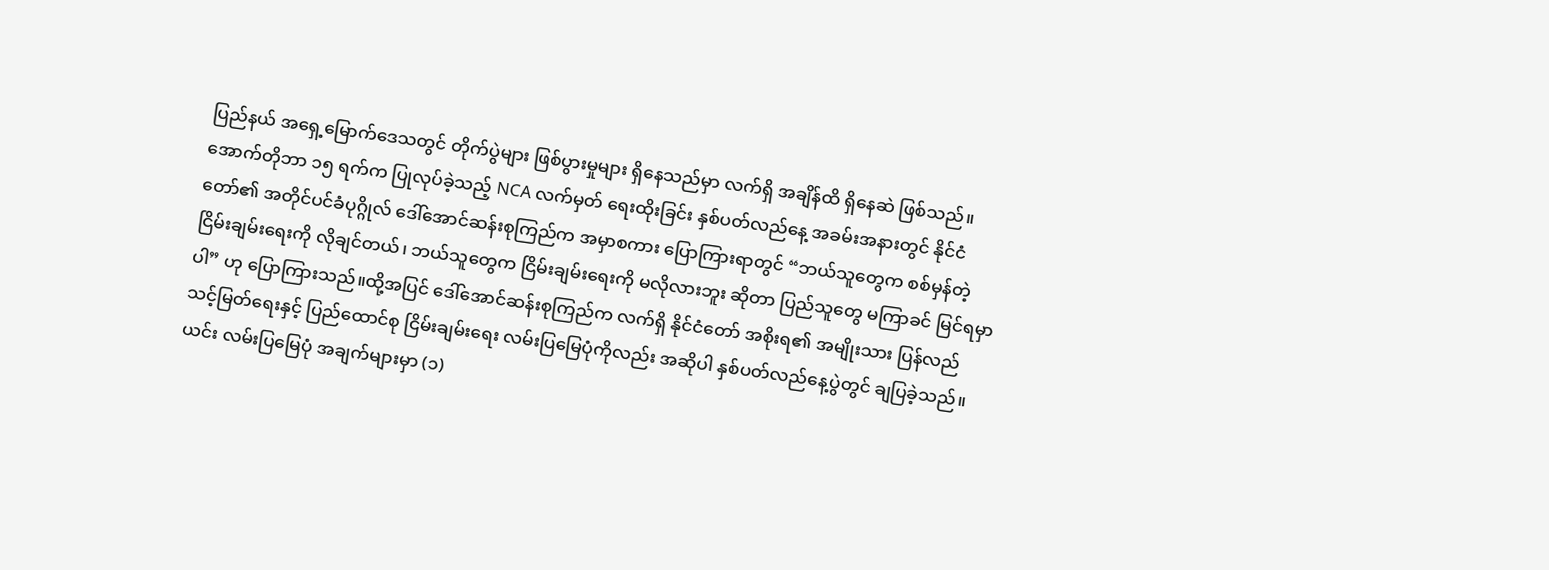ပြည်နယ် အရှေ့မြောက်ဒေသတွင် တိုက်ပွဲများ ဖြစ်ပွားမှုများ ရှိနေသည်မှာ လက်ရှိ အချိန်ထိ ရှိနေဆဲ ဖြစ်သည်။အောက်တိုဘာ ၁၅ ရက်က ပြုလုပ်ခဲ့သည့် NCA လက်မှတ် ရေးထိုးခြင်း နှစ်ပတ်လည်နေ့ အခမ်းအနားတွင် နိုင်ငံတော်၏ အတိုင်ပင်ခံပုဂ္ဂိုလ် ဒေါ်အောင်ဆန်းစုကြည်က အမှာစကား ပြောကြားရာတွင် “ဘယ်သူတွေက စစ်မှန်တဲ့ ငြိမ်းချမ်းရေးကို လိုချင်တယ်၊ ဘယ်သူတွေက ငြိမ်းချမ်းရေးကို မလိုလားဘူး ဆိုတာ ပြည်သူတွေ မကြာခင် မြင်ရမှာပါ” ဟု ပြောကြားသည်။ထို့အပြင် ဒေါ်အောင်ဆန်းစုကြည်က လက်ရှိ နိုင်ငံတော် အစိုးရ၏ အမျိုးသား ပြန်လည်သင့်မြတ်ရေးနှင့် ပြည်ထောင်စု ငြိမ်းချမ်းရေး လမ်းပြမြေပုံကိုလည်း အဆိုပါ နှစ်ပတ်လည်နေ့ပွဲတွင် ချပြခဲ့သည်။ ယင်း လမ်းပြမြေပုံ အချက်များမှာ (၁)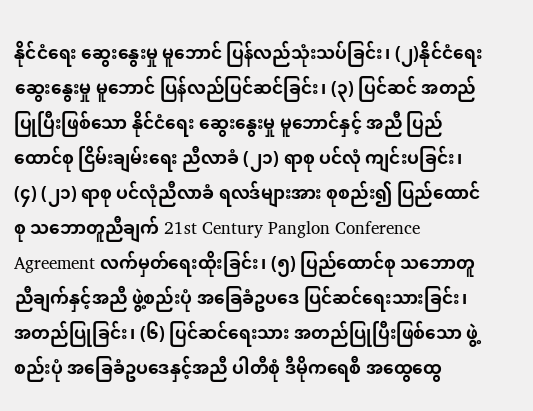နိုင်ငံရေး ဆွေးနွေးမှု မူဘောင် ပြန်လည်သုံးသပ်ခြင်း၊ (၂)နိုင်ငံရေး ဆွေးနွေးမှု မူဘောင် ပြန်လည်ပြင်ဆင်ခြင်း၊ (၃) ပြင်ဆင် အတည်ပြုပြီးဖြစ်သော နိုင်ငံရေး ဆွေးနွေးမှု မူဘောင်နှင့် အညီ ပြည်ထောင်စု ငြိမ်းချမ်းရေး ညီလာခံ (၂၁) ရာစု ပင်လုံ ကျင်းပခြင်း၊ (၄) (၂၁) ရာစု ပင်လုံညီလာခံ ရလဒ်များအား စုစည်း၍ ပြည်ထောင်စု သဘောတူညီချက် 21st Century Panglon Conference Agreement လက်မှတ်ရေးထိုးခြင်း၊ (၅) ပြည်ထောင်စု သဘောတူညီချက်နှင့်အညီ ဖွဲ့စည်းပုံ အခြေခံဥပဒေ ပြင်ဆင်ရေးသားခြင်း၊ အတည်ပြုခြင်း၊ (၆) ပြင်ဆင်ရေးသား အတည်ပြုပြီးဖြစ်သော ဖွဲ့စည်းပုံ အခြေခံဥပဒေနှင့်အညီ ပါတီစုံ ဒီမိုကရေစီ အထွေထွေ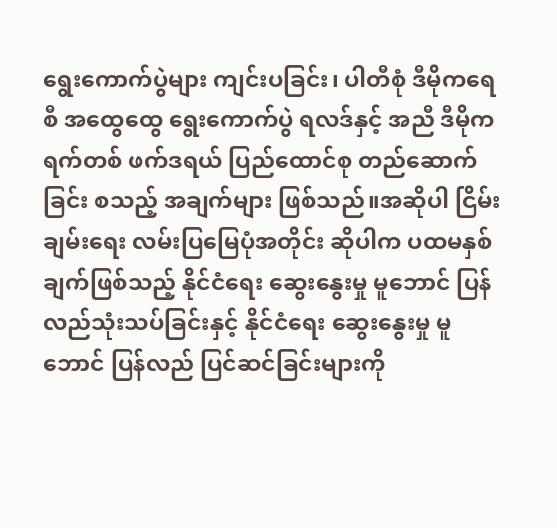ရွေးကောက်ပွဲများ ကျင်းပခြင်း၊ ပါတီစုံ ဒီမိုကရေစီ အထွေထွေ ရွေးကောက်ပွဲ ရလဒ်နှင့် အညီ ဒီမိုကရက်တစ် ဖက်ဒရယ် ပြည်ထောင်စု တည်ဆောက်ခြင်း စသည့် အချက်များ ဖြစ်သည်။အဆိုပါ ငြိမ်းချမ်းရေး လမ်းပြမြေပုံအတိုင်း ဆိုပါက ပထမနှစ်ချက်ဖြစ်သည့် နိုင်ငံရေး ဆွေးနွေးမှု မူဘောင် ပြန်လည်သုံးသပ်ခြင်းနှင့် နိုင်ငံရေး ဆွေးနွေးမှု မူဘောင် ပြန်လည် ပြင်ဆင်ခြင်းများကို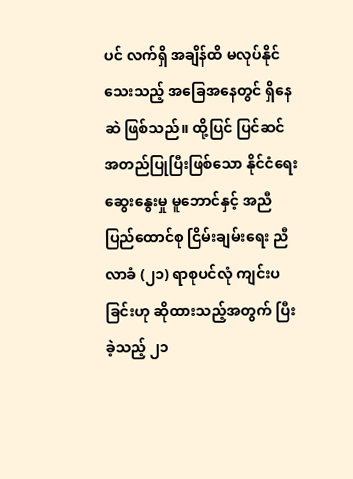ပင် လက်ရှိ အချိန်ထိ မလုပ်နိုင်သေးသည့် အခြေအနေတွင် ရှိနေဆဲ ဖြစ်သည်။ ထို့ပြင် ပြင်ဆင်အတည်ပြုပြီးဖြစ်သော နိုင်ငံရေးဆွေးနွေးမှု မူဘောင်နှင့် အညီ ပြည်ထောင်စု ငြိမ်းချမ်းရေး ညီလာခံ (၂၁) ရာစုပင်လုံ ကျင်းပခြင်းဟု ဆိုထားသည့်အတွက် ပြီးခဲ့သည့် ၂၁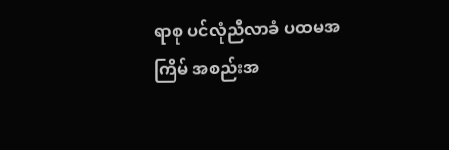ရာစု ပင်လုံညီလာခံ ပထမအကြိမ် အစည်းအ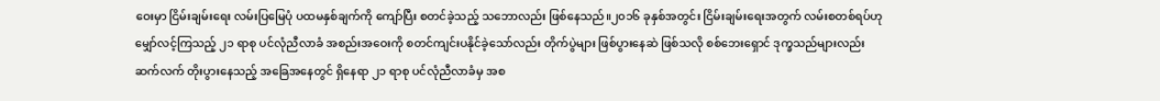ဝေးမှာ ငြိမ်းချမ်းရေး လမ်းပြမြေပုံ ပထမနှစ်ချက်ကို ကျော်ပြီး စတင်ခဲ့သည့် သဘောလည်း ဖြစ်နေသည်။၂၀၁၆ ခုနှစ်အတွင်း ငြိမ်းချမ်းရေးအတွက် လမ်းစတစ်ရပ်ဟု မျှော်လင့်ကြသည့် ၂၁ ရာစု ပင်လုံညီလာခံ အစည်းအဝေးကို စတင်ကျင်းပနိုင်ခဲ့သော်လည်း တိုက်ပွဲများ ဖြစ်ပွားနေဆဲ ဖြစ်သလို စစ်ဘေးရှောင် ဒုက္ခသည်များလည်း ဆက်လက် တိုးပွားနေသည့် အခြေအနေတွင် ရှိနေရာ ၂၁ ရာစု ပင်လုံညီလာခံမှ အစ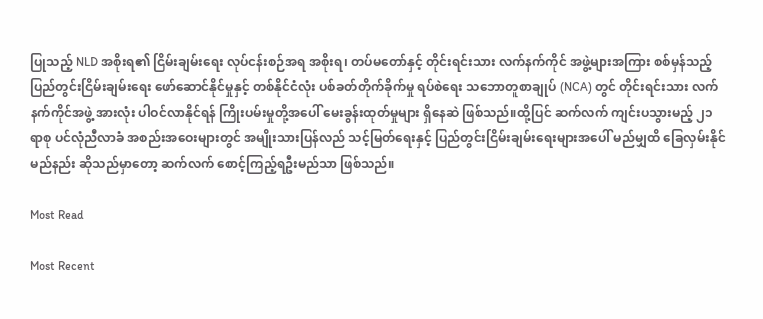ပြုသည့် NLD အစိုးရ၏ ငြိမ်းချမ်းရေး လုပ်ငန်းစဉ်အရ အစိုးရ၊ တပ်မတော်နှင့် တိုင်းရင်းသား လက်နက်ကိုင် အဖွဲ့များအကြား စစ်မှန်သည့် ပြည်တွင်းငြိမ်းချမ်းရေး ဖော်ဆောင်နိုင်မှုနှင့် တစ်နိုင်ငံလုံး ပစ်ခတ်တိုက်ခိုက်မှု ရပ်စဲရေး သဘောတူစာချုပ် (NCA) တွင် တိုင်းရင်းသား လက်နက်ကိုင်အဖွဲ့ အားလုံး ပါဝင်လာနိုင်ရန် ကြိုးပမ်းမှုတို့အပေါ် မေးခွန်းထုတ်မှုများ ရှိနေဆဲ ဖြစ်သည်။ထို့ပြင် ဆက်လက် ကျင်းပသွားမည့် ၂၁ ရာစု ပင်လုံညီလာခံ အစည်းအဝေးများတွင် အမျိုးသားပြန်လည် သင့်မြတ်ရေးနှင့် ပြည်တွင်းငြိမ်းချမ်းရေးများအပေါ် မည်မျှထိ ခြေလှမ်းနိုင်မည်နည်း ဆိုသည်မှာတော့ ဆက်လက် စောင့်ကြည့်ရဦးမည်သာ ဖြစ်သည်။

Most Read

Most Recent